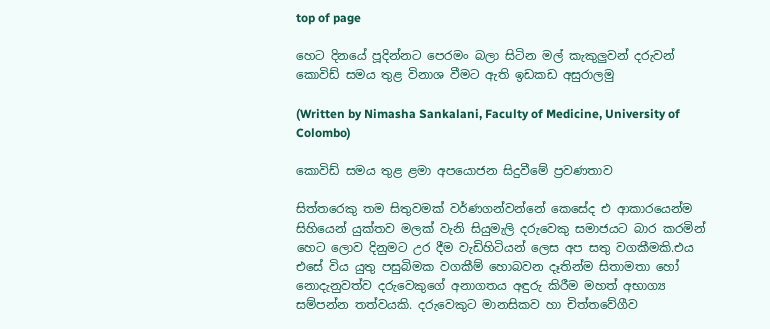top of page

හෙට දිනයේ පූදින්නට පෙරමං බලා සිටින මල් කැකුලුවන් දරුවන් කොවිඩ් සමය තුළ විනාශ වීමට ඇති ඉඩකඩ අසුරාලමු

(Written by Nimasha Sankalani, Faculty of Medicine, University of Colombo)

කොවිඩ් සමය තුළ ළමා අපයොජන සිදුවීමේ ප්‍රවණතාව

සිත්තරෙකු තම සිතුවමක් වර්ණගන්වන්නේ කෙසේද එ ආකාරයෙන්ම සිහියෙන් යුක්තව මලක් වැනි සියුමැලි දරුවෙකු සමාජයට බාර කරමින් හෙට ලොව දිනුමට උර දීම වැඩිහිටියන් ලෙස අප සතු වගකීමකි.එය එසේ විය යුතු පසුබිමක වගකීම් හොබවන දෑතින්ම සිතාමතා හෝ නොදැනුවත්ව දරුවෙකුගේ අනාගතය අඳුරු කිරීම මහත් අභාග්‍ය සම්පන්න තත්වයකි. දරුවෙකුට මානසිකව හා චිත්තවේගීව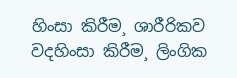හිංසා කිරීම¸ ශාරීරිකව වදහිංසා කිරීම¸ ලිංගික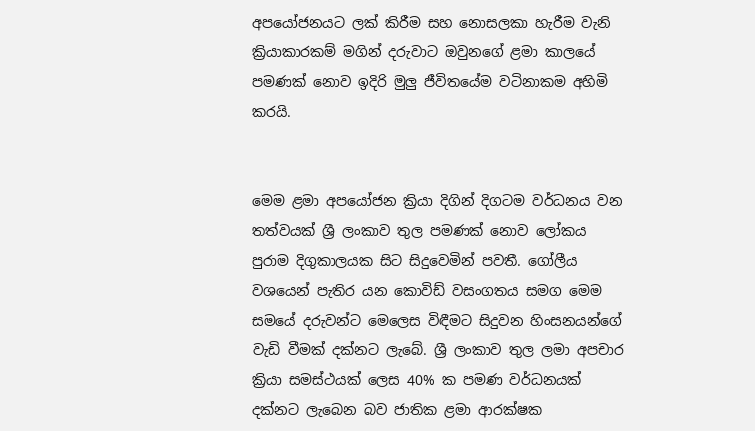අපයෝජනයට ලක් කිරීම සහ නොසලකා හැරීම වැනි ක්‍රියාකාරකම් මගින් දරුවාට ඔවුනගේ ළමා කාලයේ පමණක් නොව ඉදිරි මුලු ජීවිතයේම වටිනාකම අහිමි කරයි.


මෙම ළමා අපයෝජන ක්‍රියා දිගින් දිගටම වර්ධනය වන තත්වයක් ශ්‍රී ලංකාව තුල පමණක් නොව ලෝකය පුරාම දිගුකාලයක සිට සිදුවෙමින් පවතී. ගෝලීය වශයෙන් පැතිර යන කොවිඩ් වසංගතය සමග මෙම සමයේ දරුවන්ට මෙලෙස විඳීමට සිදුවන හිංසනයන්ගේ වැඩි වීමක් දක්නට ලැබේ. ශ්‍රී ලංකාව තුල ලමා අපචාර ක්‍රියා සමස්ථයක් ලෙස 40% ක පමණ වර්ධනයක් දක්නට ලැබෙන බව ජාතික ළමා ආරක්ෂක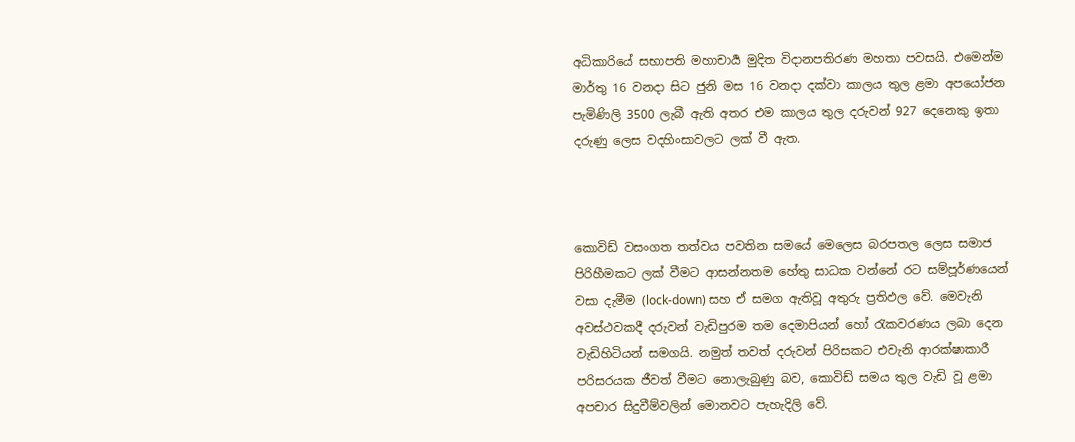අධිකාරියේ සභාපති මහාචාර්‍ය මුදිත විදානපතිරණ මහතා පවසයි. එමෙන්ම මාර්තු 16 වනදා සිට ජුනි මස 16 වනදා දක්වා කාලය තුල ළමා අපයෝජන පැමිණිලි 3500 ලැබී ඇති අතර එම කාලය තුල දරුවන් 927 දෙනෙකු ඉතා දරුණු ලෙස වදහිංසාවලට ලක් වී ඇත.



කොවිඩ් වසංගත තත්වය පවතින සමයේ මෙලෙස බරපතල ලෙස සමාජ පිරිහීමකට ලක් වීමට ආසන්නතම හේතු සාධක වන්නේ රට සම්පූර්ණයෙන් වසා දැමීම (lock-down) සහ ඒ සමග ඇතිවූ අතුරු ප්‍රතිඵල වේ. මෙවැනි අවස්ථවකදී දරුවන් වැඩිපුරම තම දෙමාපියන් හෝ රැකවරණය ලබා දෙන වැඩිහිටියන් සමගයි. නමුත් තවත් දරුවන් පිරිසකට එවැනි ආරක්ෂාකාරී පරිසරයක ජීවත් වීමට නොලැබුණු බව, කොවිඩ් සමය තුල වැඩි වූ ළමා අපචාර සිදුවීම්වලින් මොනවට පැහැදිලි වේ.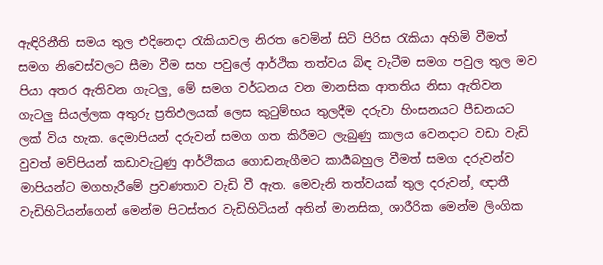ඇඳිරිනීති සමය තුල එදිනෙදා රැකියාවල නිරත වෙමින් සිටි පිරිස රැකියා අහිමි වීමත් සමග නිවෙස්වලට සීමා වීම සහ පවුලේ ආර්ථික තත්වය බිඳ වැටීම සමග පවුල තුල මව පියා අතර ඇතිවන ගැටලු¸ මේ සමග වර්ධනය වන මානසික ආතතිය නිසා ඇතිවන ගැටලු සියල්ලක අතුරු ප්‍රතිඵලයක් ලෙස කුටුම්භය තුලදීම දරුවා හිංසනයට පීඩනයට ලක් විය හැක. දෙමාපියන් දරුවන් සමග ගත කිරීමට ලැබුණු කාලය වෙනදාට වඩා වැඩි වුවත් මව්පියන් කඩාවැටුණු ආර්ථිකය ගොඩනැගීමට කාර්‍යබහුල වීමත් සමග දරුවන්ව මාපියන්ට මගහැරීමේ ප්‍රවණතාව වැඩි වී ඇත. මෙවැනි තත්වයක් තුල දරුවන්¸ ඥාතී වැඩිහිටියන්ගෙන් මෙන්ම පිටස්තර වැඩිහිටියන් අතින් මානසික¸ ශාරීරික මෙන්ම ලිංගික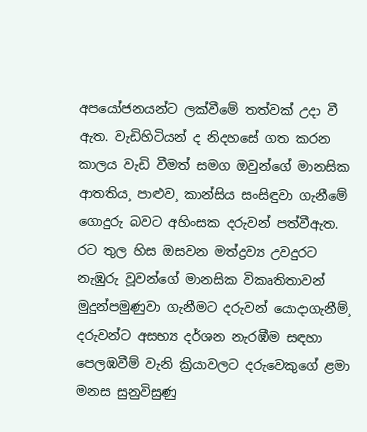අපයෝජනයන්ට ලක්වීමේ තත්වක් උදා වී ඇත. වැඩිහිටියන් ද නිදහසේ ගත කරන කාලය වැඩි වීමත් සමග ඔවුන්ගේ මානසික ආතතිය¸ පාළුව¸ කාන්සිය සංසිඳුවා ගැනීමේ ගොදුරු බවට අහිංසක දරුවන් පත්වීඇත. රට තුල හිස ඔසවන මත්ද්‍රව්‍ය උවදුරට නැඹුරු වූවන්ගේ මානසික විකෘතිතාවන් මුදුන්පමුණුවා ගැනීමට දරුවන් යොදාගැනීම්¸ දරුවන්ට අසභ්‍ය දර්ශන නැරඹීම සඳහා පෙලඹවීම් වැනි ක්‍රියාවලට දරුවෙකුගේ ළමා මනස සුනුවිසුණු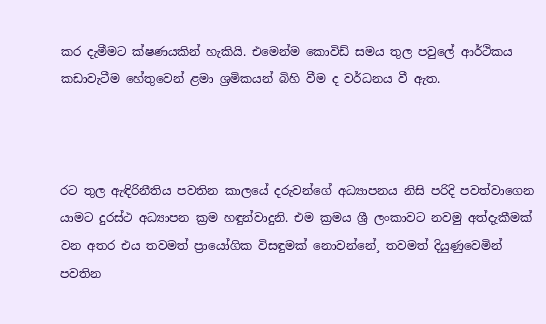කර දැමීමට ක්ෂණයකින් හැකියි. එමෙන්ම කොවිඩ් සමය තුල පවුලේ ආර්ථිකය කඩාවැටීම හේතුවෙන් ළමා ශ්‍රමිකයන් බිහි වීම ද වර්ධනය වී ඇත.



රට තුල ඇඳිරිනීතිය පවතින කාලයේ දරුවන්ගේ අධ්‍යාපනය නිසි පරිදි පවත්වාගෙන යාමට දුරස්ථ අධ්‍යාපන ක්‍රම හඳුන්වාදුනි. එම ක්‍රමය ශ්‍රී ලංකාවට නවමු අත්දැකීමක් වන අතර එය තවමත් ප්‍රායෝගික විසඳුමක් නොවන්නේ¸ තවමත් දියුණුවෙමින් පවතින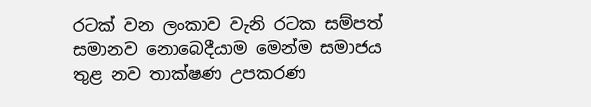රටක් වන ලංකාව වැනි රටක සම්පත් සමානව නොබෙදීයාම මෙන්ම සමාජය තුළ නව තාක්ෂණ උපකරණ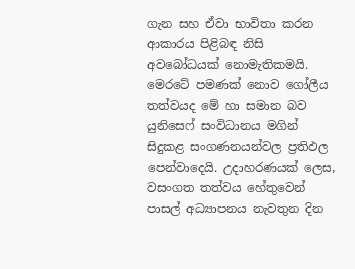ගැන සහ ඒවා භාවිතා කරන ආකාරය පිළිබඳ නිසි අවබෝධයක් නොමැතිකමයි. මෙරටේ පමණක් නොව ගෝලීය තත්වයද මේ හා සමාන බව යුනිසෙෆ් සංවිධානය මගින් සිදුකළ සංගණනයන්වල ප්‍රතිඵල පෙන්වාදෙයි. උදාහරණයක් ලෙස, වසංගත තත්වය හේතුවෙන් පාසල් අධ්‍යාපනය නැවතුන දින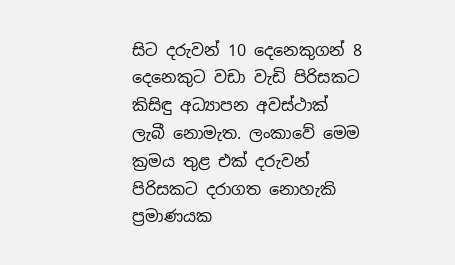සිට දරුවන් 10 දෙනෙකුගන් 8 දෙනෙකුට වඩා වැඩි පිරිසකට කිසිඳු අධ්‍යාපන අවස්ථාක් ලැබී නොමැත. ලංකාවේ මෙම ක්‍රමය තුළ එක් දරුවන් පිරිසකට දරාගත නොහැකි ප්‍රමාණයක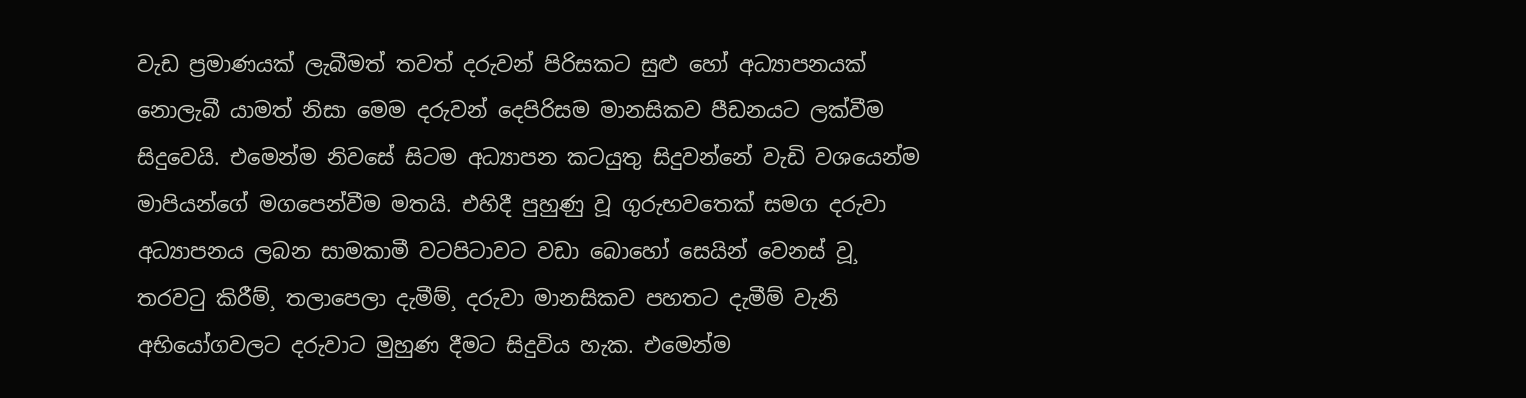වැඩ ප්‍රමාණයක් ලැබීමත් තවත් දරුවන් පිරිසකට සුළු හෝ අධ්‍යාපනයක් නොලැබී යාමත් නිසා මෙම දරුවන් දෙපිරිසම මානසිකව පීඩනයට ලක්වීම සිදුවෙයි. එමෙන්ම නිවසේ සිටම අධ්‍යාපන කටයුතු සිදුවන්නේ වැඩි වශයෙන්ම මාපියන්ගේ මගපෙන්වීම මතයි. එහිදී පුහුණු වූ ගුරුභවතෙක් සමග දරුවා අධ්‍යාපනය ලබන සාමකාමී වටපිටාවට වඩා බොහෝ සෙයින් වෙනස් වූ¸ තරවටු කිරීම්¸ තලාපෙලා දැමීම්¸ දරුවා මානසිකව පහතට දැමීම් වැනි අභියෝගවලට දරුවාට මුහුණ දීමට සිදුවිය හැක. එමෙන්ම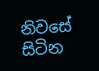නිවසේ සිටින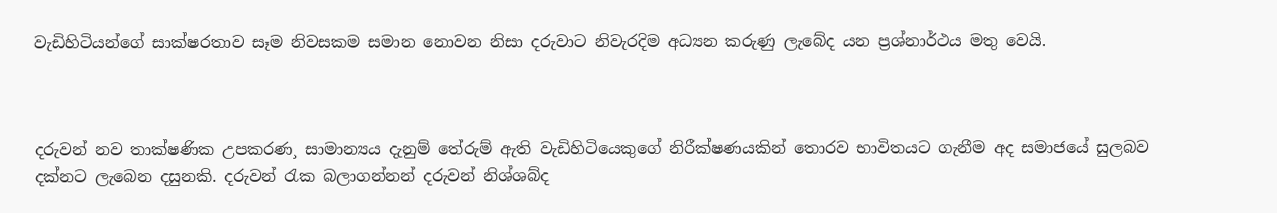වැඩිහිටියන්ගේ සාක්ෂරතාව සෑම නිවසකම සමාන නොවන නිසා දරුවාට නිවැරදිම අධ්‍යන කරුණු ලැබේද යන ප්‍රශ්නාර්ථය මතු වෙයි.



දරුවන් නව තාක්ෂණික උපකරණ¸ සාමාන්‍යය දැනුම් තේරුම් ඇති වැඩිහිටියෙකුගේ නිරීක්ෂණයකින් තොරව භාවිතයට ගැනීම අද සමාජයේ සුලබව දක්නට ලැබෙන දසුනකි. දරුවන් රැක බලාගන්නන් දරුවන් නිශ්ශබ්ද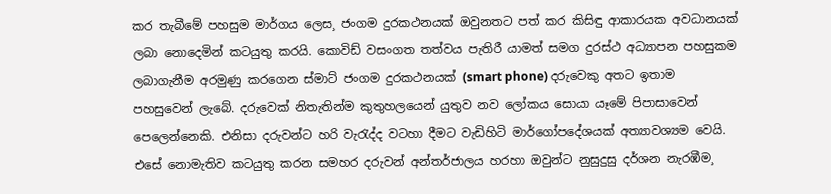කර තැබීමේ පහසුම මාර්ගය ලෙස¸ ජංගම දුරකථනයක් ඔවුනතට පත් කර කිසිඳු ආකාරයක අවධානයක් ලබා නොදෙමින් කටයුතු කරයි. කොවිඩ් වසංගත තත්වය පැතිරී යාමත් සමග දුරස්ථ අධ්‍යාපන පහසුකම ලබාගැනීම අරමුණු කරගෙන ස්මාට් ජංගම දුරකථනයක් (smart phone) දරුවෙකු අතට ඉතාම පහසුවෙන් ලැබේ. දරුවෙක් නිතැතින්ම කුතුහලයෙන් යුතුව නව ලෝකය සොයා යෑමේ පිපාසාවෙන් පෙලෙන්නෙකි. එනිසා දරුවන්ට හරි වැරැද්ද වටහා දීමට වැඩිහිටි මාර්ගෝපදේශයක් අත්‍යාවශ්‍යම වෙයි. එසේ නොමැතිව කටයුතු කරන සමහර දරුවන් අන්තර්ජාලය හරහා ඔවුන්ට නුසුදුසු දර්ශන නැරඹීම¸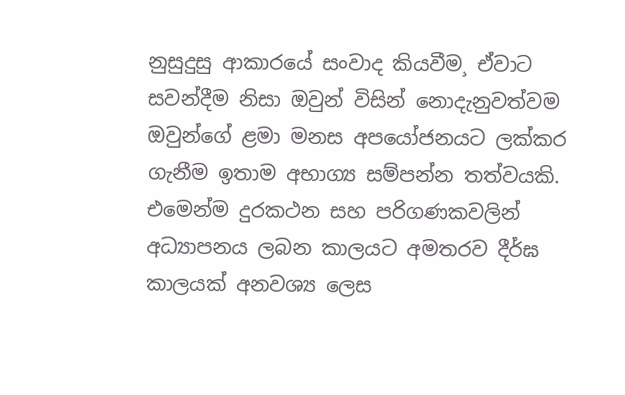නුසුදුසු ආකාරයේ සංවාද කියවීම¸ ඒවාට සවන්දීම නිසා ඔවුන් විසින් නොදැනුවත්වම ඔවුන්ගේ ළමා මනස අපයෝජනයට ලක්කර ගැනීම ඉතාම අභාග්‍ය සම්පන්න තත්වයකි. එමෙන්ම දුරකථන සහ පරිගණකවලින් අධ්‍යාපනය ලබන කාලයට අමතරව දීර්ඝ කාලයක් අනවශ්‍ය ලෙස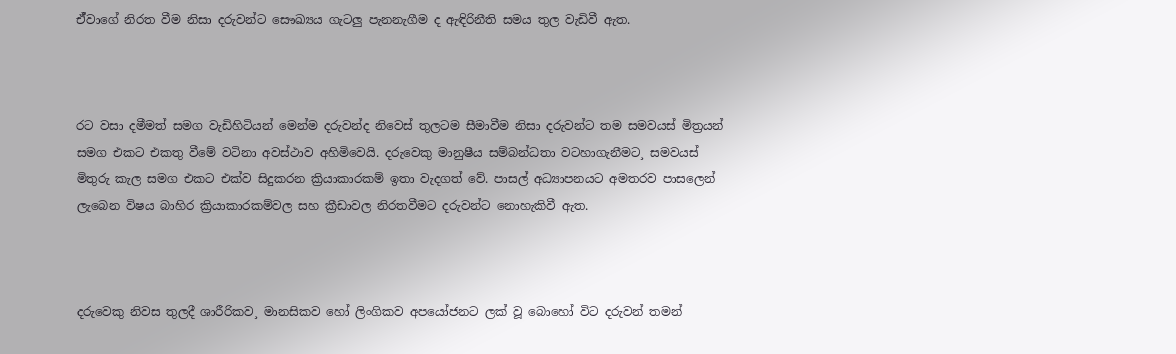ඒ්වාගේ නිරත වීම නිසා දරුවන්ට සෞඛ්‍යය ගැටලු පැනනැගීම ද ඇඳිරිනීති සමය තුල වැඩිවී ඇත.



රට වසා දමීමත් සමග වැඩිහිටියන් මෙන්ම දරුවන්ද නිවෙස් තුලටම සීමාවීම නිසා දරුවන්ට තම සමවයස් මිත්‍රයන් සමග එකට එකතු වීමේ වටිනා අවස්ථාව අහිමිවෙයි. දරුවෙකු මානුෂීය සම්බන්ධතා වටහාගැනීමට¸ සමවයස් මිතුරු කැල සමග එකට එක්ව සිදුකරන ක්‍රියාකාරකම් ඉතා වැදගත් වේ. පාසල් අධ්‍යාපනයට අමතරව පාසලෙන් ලැබෙන විෂය බාහිර ක්‍රියාකාරකම්වල සහ ක්‍රීඩාවල නිරතවීමට දරුවන්ට නොහැකිවී ඇත.



දරුවෙකු නිවස තුලදී ශාරීරිකව¸ මානසිකව හෝ ලිංගිකව අපයෝජනට ලක් වූ බොහෝ විට දරුවන් තමන්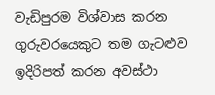වැඩිපුරම විශ්වාස කරන ගුරුවරයෙකුට තම ගැටළුව ඉදිරිපත් කරන අවස්ථා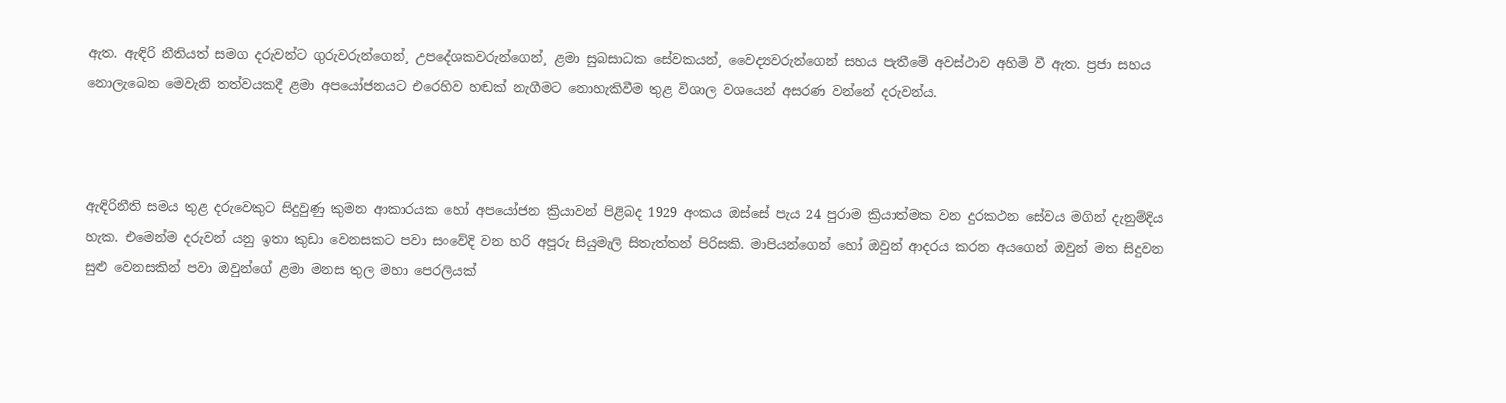ඇත. ඇඳිරි නීතියත් සමග දරුවන්ට ගුරුවරුන්ගෙන්¸ උපදේශකවරුන්ගෙන්¸ ළමා සුබසාධක සේවකයන්¸ වෛද්‍යවරුන්ගෙන් සහය පැතීමේ අවස්ථාව අහිමි වී ඇත. ප්‍රජා සහය නොලැබෙන මෙවැනි තත්වයකදී ළමා අපයෝජනයට එරෙහිව හඬක් නැගීමට නොහැකිවීම තුළ විශාල වශයෙන් අසරණ වන්නේ දරුවන්ය.



ඇඳිරිනීති සමය තුළ දරුවෙකුට සිදුවුණු කුමන ආකාරයක හෝ අපයෝජන ක්‍රියාවන් පිළිබද 1929 අංකය ඔස්සේ පැය 24 පුරාම ක්‍රියාත්මක වන දුරකථන සේවය මගින් දැනුම්දිය හැක. එමෙන්ම දරුවන් යනු ඉතා කුඩා වෙනසකට පවා සංවේදි වන හරි අපූරු සියුමැලි සිතැත්තන් පිරිසකි. මාපියන්ගෙන් හෝ ඔවුන් ආදරය කරන අයගෙන් ඔවුන් මත සිදුවන සුළු වෙනසකින් පවා ඔවුන්ගේ ළමා මනස තුල මහා පෙරලියක්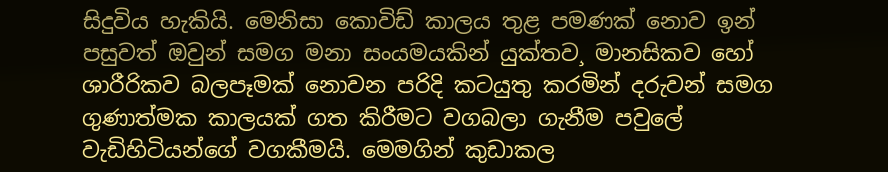සිදුවිය හැකියි. මෙනිසා කොවිඩ් කාලය තුළ පමණක් නොව ඉන් පසුවත් ඔවුන් සමග මනා සංයමයකින් යුක්තව¸ මානසිකව හෝ ශාරීරිකව බලපෑමක් නොවන පරිදි කටයුතු කරමින් දරුවන් සමග ගුණාත්මක කාලයක් ගත කිරීමට වගබලා ගැනීම පවුලේ වැඩිහිටියන්ගේ වගකීමයි. මෙමගින් කුඩාකල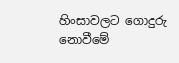හිංසාවලට ගොදුරු නොවීමේ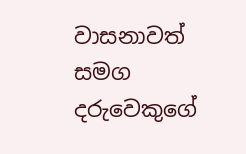වාසනාවත් සමග දරුවෙකුගේ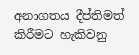අනාගතය දීප්තිමත් කිරීමට හැකිවනු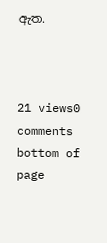ඇත.



21 views0 comments
bottom of page